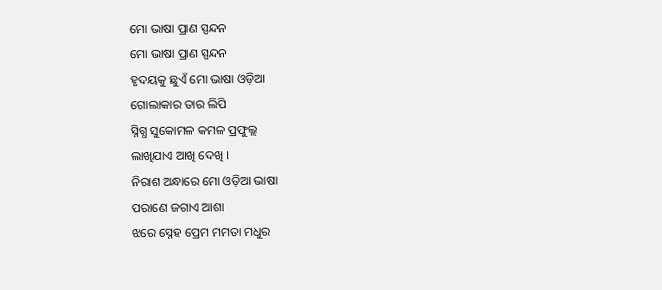ମୋ ଭାଷା ପ୍ରାଣ ସ୍ପନ୍ଦନ
ମୋ ଭାଷା ପ୍ରାଣ ସ୍ପନ୍ଦନ
ହୃଦୟକୁ ଛୁଏଁ ମୋ ଭାଷା ଓଡ଼ିଆ
ଗୋଲାକାର ତାର ଲିପି
ସ୍ନିଗ୍ଧ ସୁକୋମଳ କମଳ ପ୍ରଫୁଲ୍ଲ
ଲାଖିଯାଏ ଆଖି ଦେଖି ।
ନିରାଶ ଅନ୍ଧାରେ ମୋ ଓଡ଼ିଆ ଭାଷା
ପରାଣେ ଜଗାଏ ଆଶା
ଝରେ ସ୍ନେହ ପ୍ରେମ ମମତା ମଧୁର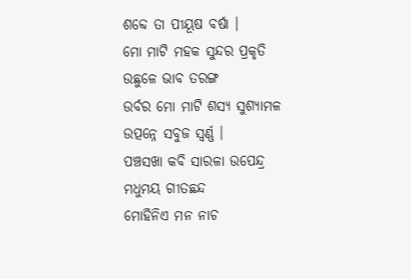ଶବ୍ଦେ ତା ପୀୟୂଷ ବର୍ଷା ।
ମୋ ମାଟି ମହକ ସୁନ୍ଦର ପ୍ରକୃତି
ଉଛୁଳେ ଭାବ ତରଙ୍ଗ
ଉର୍ବର ମୋ ମାଟି ଶସ୍ୟ ସୁଶ୍ୟାମଳ
ଉତ୍ପନ୍ନେ ସବୁଜ ସ୍ୱର୍ଣ୍ଣ ।
ପଞ୍ଚସଖା କବି ସାରଳା ଉପେନ୍ଦ୍ର
ମଧୁମୟ ଗୀତଛନ୍ଦ
ମୋହିନିଏ ମନ ନାଚ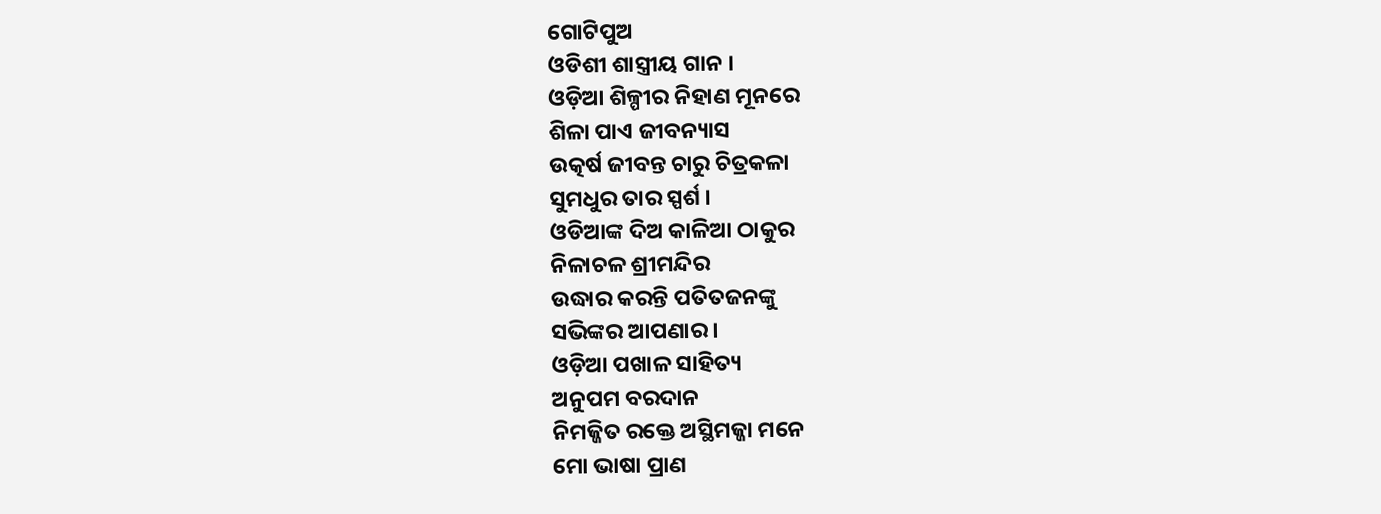ଗୋଟିପୁଅ
ଓଡିଶୀ ଶାସ୍ତ୍ରୀୟ ଗାନ ।
ଓଡ଼ିଆ ଶିଳ୍ପୀର ନିହାଣ ମୂନରେ
ଶିଳା ପାଏ ଜୀବନ୍ୟାସ
ଉତ୍କର୍ଷ ଜୀବନ୍ତ ଚାରୁ ଚିତ୍ରକଳା
ସୁମଧୁର ତାର ସ୍ପର୍ଶ ।
ଓଡିଆଙ୍କ ଦିଅ କାଳିଆ ଠାକୁର
ନିଳାଚଳ ଶ୍ରୀମନ୍ଦିର
ଉଦ୍ଧାର କରନ୍ତି ପତିତଜନଙ୍କୁ
ସଭିଙ୍କର ଆପଣାର ।
ଓଡ଼ିଆ ପଖାଳ ସାହିତ୍ୟ
ଅନୁପମ ବରଦାନ
ନିମଜ୍ଜିତ ରକ୍ତେ ଅସ୍ଥିମଜ୍ଜା ମନେ
ମୋ ଭାଷା ପ୍ରାଣ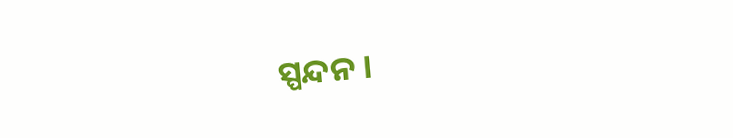ସ୍ପନ୍ଦନ ।